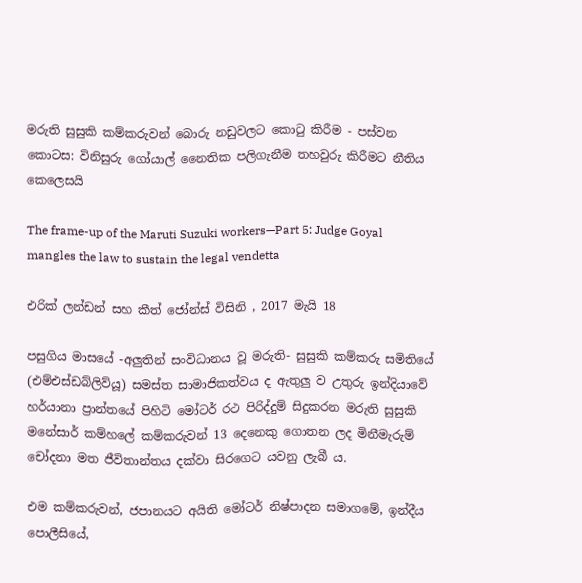මරුති සුසුකි කම්කරුවන් බොරු නඩුවලට කොටු කිරීම - පස්වන කොටස: විනිසුරු ගෝයාල් නෛතික පලිගැනීම තහවුරු කිරීමට නීතිය කෙලෙසයි

The frame-up of the Maruti Suzuki workers—Part 5: Judge Goyal mangles the law to sustain the legal vendetta

එරික් ලන්ඩන් සහ කීත් ජෝන්ස් විසිනි , 2017 මැයි 18

පසුගිය මාසයේ -අලුතින් සංවිධානය වූ මරුති- සුසුකි කම්කරු සමිතියේ (එම්එස්ඩබ්ලිව්යූ) සමස්ත සාමාජිකත්වය ද ඇතුලු ව උතුරු ඉන්දියාවේ හර්යානා ප්‍රාන්තයේ පිහිටි මෝටර් රථ පිරිද්දුම් සිදුකරන මරුති සුසුකි මනේසාර් කම්හලේ කම්කරුවන් 13 දෙනෙකු ගොතන ලද මිනීමැරුම් චෝදනා මත ජීවිතාන්තය දක්වා සිරගෙට යවනු ලැබී ය.

එම කම්කරුවන්, ජපානයට අයිති මෝටර් නිෂ්පාදන සමාගමේ, ඉන්දීය පොලීසියේ,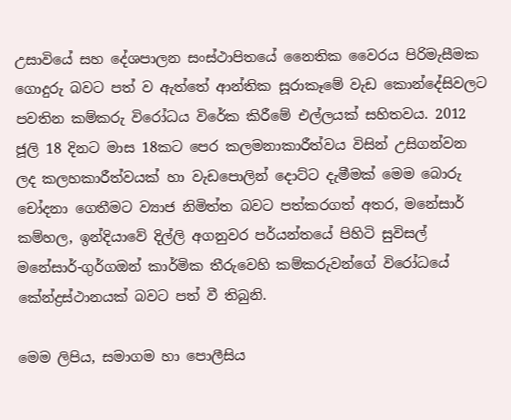උසාවියේ සහ දේශපාලන සංස්ථාපිතයේ නෛතික වෛරය පිරිමැසීමක ගොදුරු බවට පත් ව ඇත්තේ ආන්තික සූරාකෑමේ වැඩ කොන්දේසිවලට පවතින කම්කරු විරෝධය විරේක කිරීමේ එල්ලයක් සහිතවය. 2012 ජූලි 18 දිනට මාස 18කට පෙර කලමනාකාරීත්වය විසින් උසිගන්වන ලද කලහකාරීත්වයක් හා වැඩපොලින් දොට්ට දැමීමක් මෙම බොරු චෝදනා ගෙතීමට ව්‍යාජ නිමිත්ත බවට පත්කරගත් අතර, මනේසාර් කම්හල, ඉන්දියාවේ දිල්ලි අගනුවර පර්යන්තයේ පිහිටි සුවිසල් මනේසාර්-ගුර්ගඔන් කාර්මික තීරුවෙහි කම්කරුවන්ගේ විරෝධයේ කේන්ද්‍රස්ථානයක් බවට පත් වී තිබුනි.

මෙම ලිපිය, සමාගම හා පොලීසිය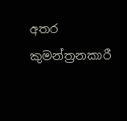අතර කුමන්ත්‍රනකාරී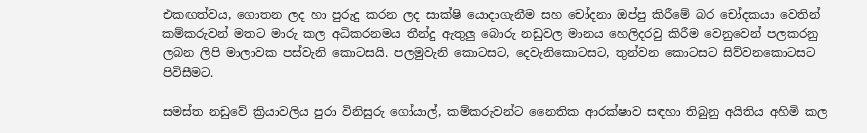එකඟත්වය, ගොතන ලද හා පුරුදු කරන ලද සාක්ෂි යොදාගැනීම සහ චෝදනා ඔප්පු කිරීමේ බර චෝදකයා වෙතින් කම්කරුවන් මතට මාරු කල අධිකරනමය තීන්දු ඇතුලු බොරු නඩුවල මානය හෙලිදරවු කිරීම වෙනුවෙන් පලකරනු ලබන ලිපි මාලාවක පස්වැනි කොටසයි. පලමුවැනි කොටසට, දෙවැනිකොටසට, තුන්වන කොටසට සිව්වනකොටසට පිවිසීමට.

සමස්ත නඩුවේ ක්‍රියාවලිය පුරා විනිසුරු ගෝයාල්, කම්කරුවන්ට නෛතික ආරක්ෂාව සඳහා තිබුනු අයිතිය අහිමි කල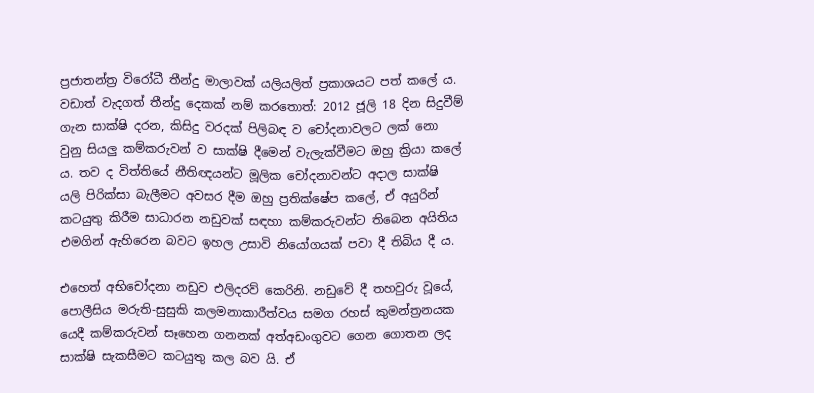ප්‍රජාතන්ත්‍ර විරෝධී තීන්දු මාලාවක් යලියලිත් ප්‍රකාශයට පත් කලේ ය. වඩාත් වැදගත් තීන්දු දෙකක් නම් කරතොත්: 2012 ජූලි 18 දින සිදුවීම් ගැන සාක්ෂි දරන, කිසිදු වරදක් පිලිබඳ ව චෝදනාවලට ලක් නො වුනු සියලු කම්කරුවන් ව සාක්ෂි දීමෙන් වැලැක්වීමට ඔහු ක්‍රියා කලේ ය. තව ද විත්තියේ නීතිඥයන්ට මූලික චෝදනාවන්ට අදාල සාක්ෂි යලි පිරික්සා බැලීමට අවසර දීම ඔහු ප්‍රතික්ෂේප කලේ, ඒ අයුරින් කටයුතු කිරීම සාධාරන නඩුවක් සඳහා කම්කරුවන්ට තිබෙන අයිතිය එමගින් ඇහිරෙන බවට ඉහල උසාවි නියෝගයක් පවා දී තිබිය දී ය.

එහෙත් අභිචෝදනා නඩුව එලිදරව් කෙරිනි. නඩුවේ දී තහවුරු වූයේ, පොලීසිය මරුති-සුසුකි කලමනාකාරීත්වය සමග රහස් කුමන්ත්‍රනයක යෙදී කම්කරුවන් සෑහෙන ගනනක් අත්අඩංගුවට ගෙන ගොතන ලද සාක්ෂි සැකසීමට කටයුතු කල බව යි. ඒ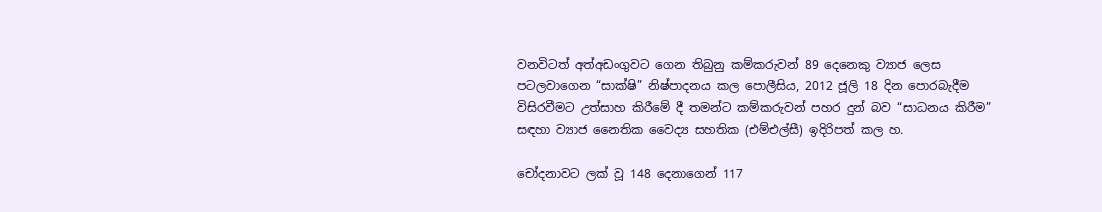වනවිටත් අත්අඩංගුවට ගෙන තිබුනු කම්කරුවන් 89 දෙනෙකු ව්‍යාජ ලෙස පටලවාගෙන “සාක්ෂි” නිෂ්පාදනය කල පොලීසිය, 2012 ජූලි 18 දින පොරබැදීම විසිරවීමට උත්සාහ කිරීමේ දී තමන්ට කම්කරුවන් පහර දුන් බව “සාධනය කිරීම” සඳහා ව්‍යාජ නෛතික වෛද්‍ය සහතික (එම්එල්සී) ඉදිරිපත් කල හ.

චෝදනාවට ලක් වූ 148 දෙනාගෙන් 117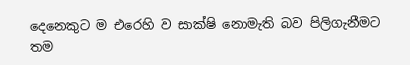දෙනෙකුට ම එරෙහි ව සාක්ෂි නොමැති බව පිලිගැනීමට තම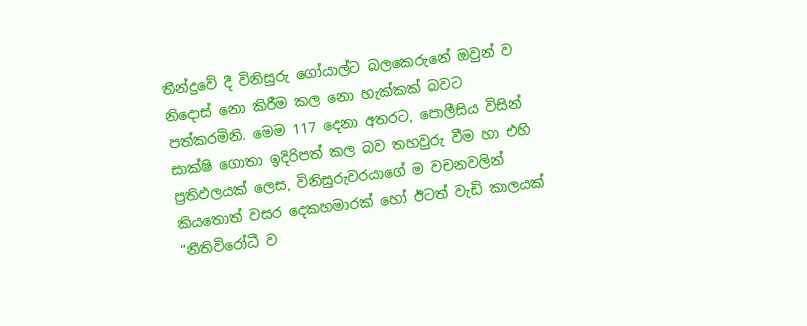තීන්දුවේ දී විනිසුරු ගෝයාල්ට බලකෙරුනේ ඔවුන් ව නිදොස් නො කිරීම කල නො හැක්කක් බවට පත්කරමිනි. මෙම 117 දෙනා අතරට, පොලීසිය විසින් සාක්ෂි ගොතා ඉදිරිපත් කල බව තහවුරු වීම හා එහි ප්‍රතිඵලයක් ලෙස, විනිසුරුවරයාගේ ම වචනවලින් කියතොත් වසර දෙකහමාරක් හෝ ඊටත් වැඩි කාලයක් “නීතිවිරෝධී ව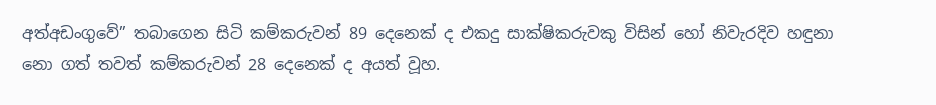අත්අඩංගුවේ” තබාගෙන සිටි කම්කරුවන් 89 දෙනෙක් ද එකදු සාක්ෂිකරුවකු විසින් හෝ නිවැරදිව හඳුනා නො ගත් තවත් කම්කරුවන් 28 දෙනෙක් ද අයත් වූහ.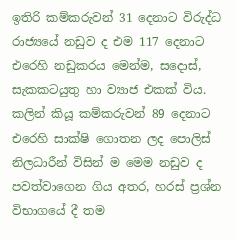ඉතිරි කම්කරුවන් 31 දෙනාට විරුද්ධ රාජ්‍යයේ නඩුව ද එම 117 දෙනාට එරෙහි නඩුකරය මෙන්ම, සදොස්, සැකකටයුතු හා ව්‍යාජ එකක් විය. කලින් කියූ කම්කරුවන් 89 දෙනාට එරෙහි සාක්ෂි ගොතන ලද පොලිස් නිලධාරීන් විසින් ම මෙම නඩුව ද පවත්වාගෙන ගිය අතර, හරස් ප්‍රශ්න විභාගයේ දී තම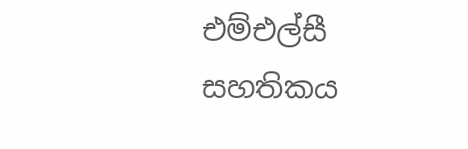එම්එල්සී සහතිකය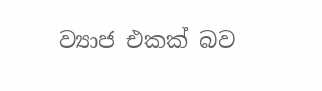ව්‍යාජ එකක් බව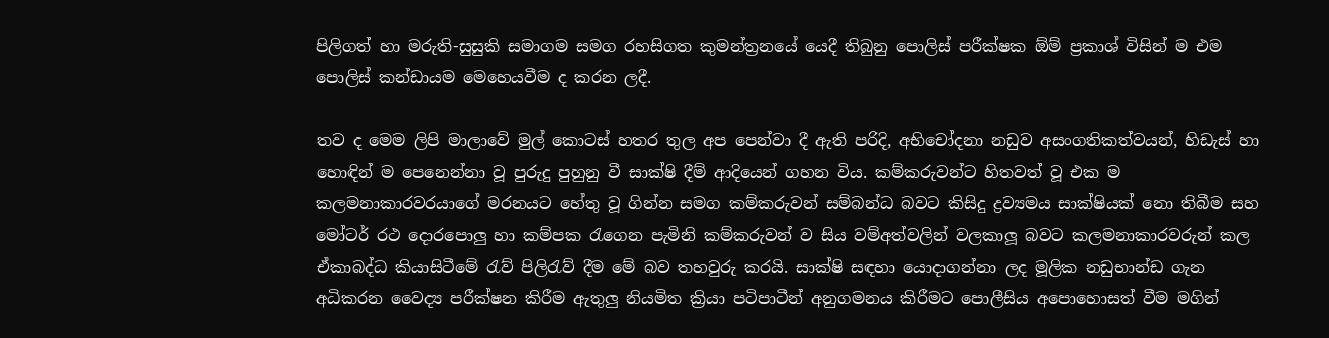පිලිගත් හා මරුති-සුසුකි සමාගම සමග රහසිගත කුමන්ත්‍රනයේ යෙදී තිබුනු පොලිස් පරීක්ෂක ඕම් ප්‍රකාශ් විසින් ම එම පොලිස් කන්ඩායම මෙහෙයවීම ද කරන ලදී.

තව ද මෙම ලිපි මාලාවේ මුල් කොටස් හතර තුල අප පෙන්වා දී ඇති පරිදි, අභිචෝදනා නඩුව අසංගතිකත්වයන්, හිඩැස් හා හොඳින් ම පෙනෙන්නා වූ පුරුදු පුහුනු වී සාක්ෂි දීම් ආදියෙන් ගහන විය. කම්කරුවන්ට හිතවත් වූ එක ම කලමනාකාරවරයාගේ මරනයට හේතු වූ ගින්න සමග කම්කරුවන් සම්බන්ධ බවට කිසිදු ද්‍රව්‍යමය සාක්ෂියක් නො තිබීම සහ මෝටර් රථ දොරපොලු හා කම්පක රැගෙන පැමිනි කම්කරුවන් ව සිය වම්අත්වලින් වලකාලූ බවට කලමනාකාරවරුන් කල ඒකාබද්ධ කියාසිටීමේ රැව් පිලිරැව් දීම මේ බව තහවුරු කරයි. සාක්ෂි සඳහා යොදාගන්නා ලද මූලික නඩුභාන්ඩ ගැන අධිකරන වෛද්‍ය පරීක්ෂන කිරීම ඇතුලු නියමිත ක්‍රියා පටිපාටීන් අනුගමනය කිරීමට පොලීසිය අපොහොසත් වීම මගින්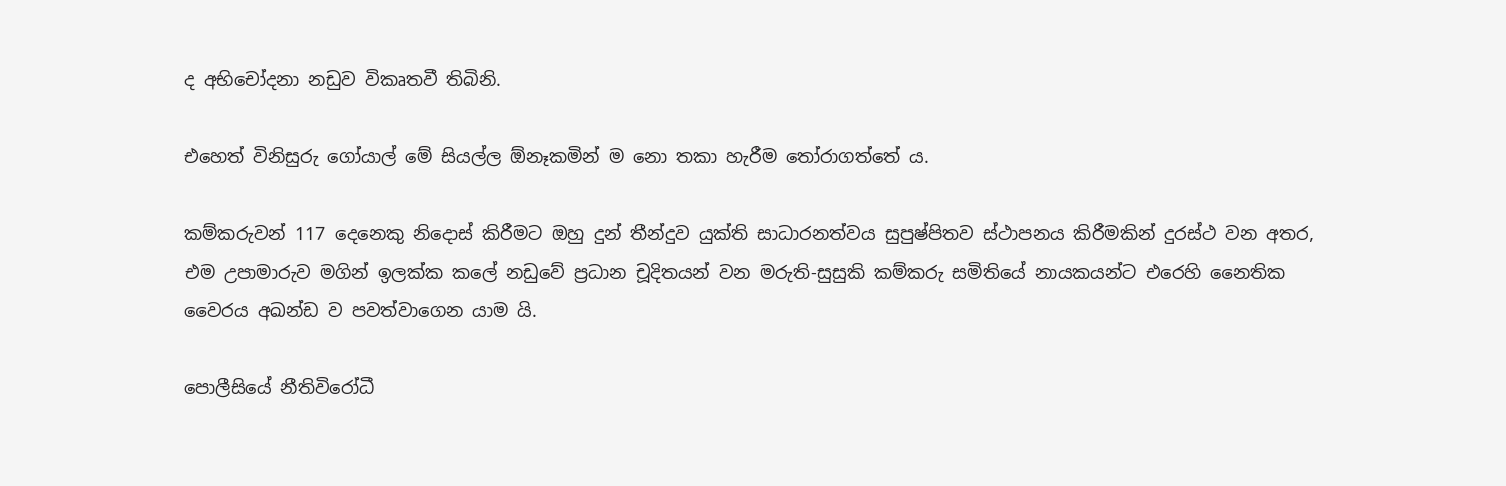ද අභිචෝදනා නඩුව විකෘතවී තිබිනි.

එහෙත් විනිසුරු ගෝයාල් මේ සියල්ල ඕනෑකමින් ම නො තකා හැරීම තෝරාගත්තේ ය.

කම්කරුවන් 117 දෙනෙකු නිදොස් කිරීමට ඔහු දුන් තීන්දුව යුක්ති සාධාරනත්වය සුපුෂ්පිතව ස්ථාපනය කිරීමකින් දුරස්ථ වන අතර, එම උපාමාරුව මගින් ඉලක්ක කලේ නඩුවේ ප්‍රධාන චූදිතයන් වන මරුති-සුසුකි කම්කරු සමිතියේ නායකයන්ට එරෙහි නෛතික වෛරය අඛන්ඩ ව පවත්වාගෙන යාම යි.

පොලීසියේ නීතිවිරෝධී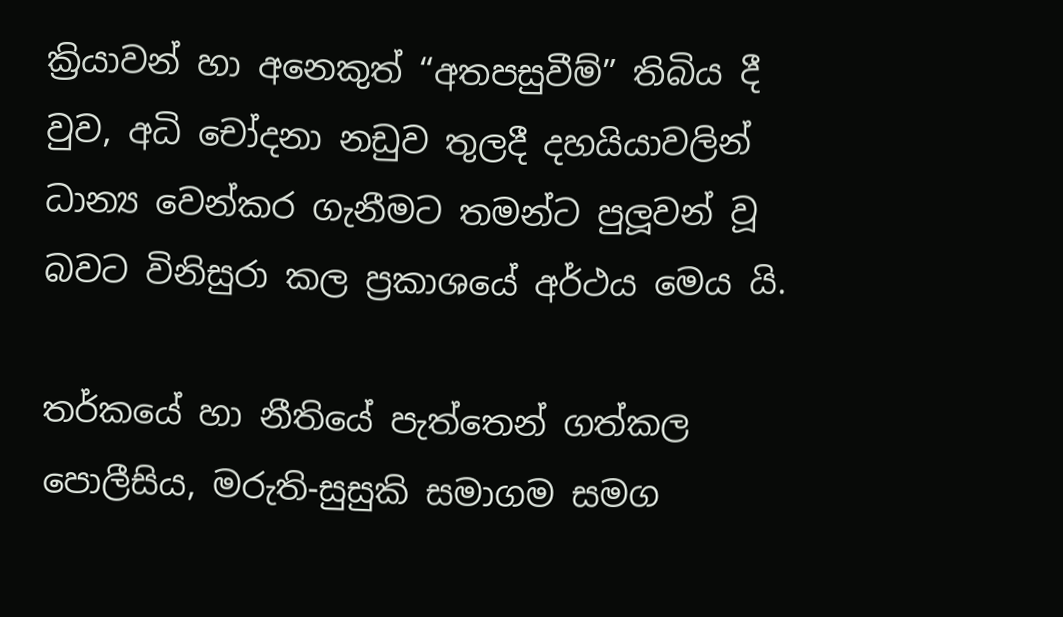ක්‍රියාවන් හා අනෙකුත් “අතපසුවීම්” තිබිය දී වුව, අධි චෝදනා නඩුව තුලදී දහයියාවලින් ධාන්‍ය වෙන්කර ගැනීමට තමන්ට පුලූවන් වූ බවට විනිසුරා කල ප්‍රකාශයේ අර්ථය මෙය යි.

තර්කයේ හා නීතියේ පැත්තෙන් ගත්කල පොලීසිය, මරුති-සුසුකි සමාගම සමග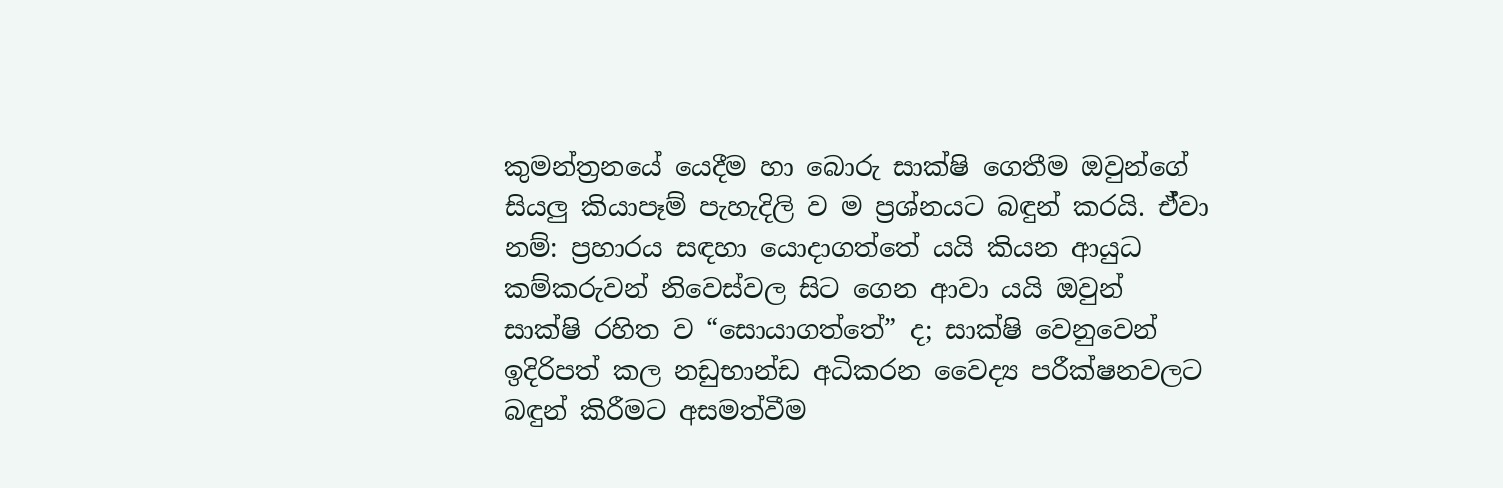කුමන්ත්‍රනයේ යෙදීම හා බොරු සාක්ෂි ගෙතීම ඔවුන්ගේ සියලු කියාපෑම් පැහැදිලි ව ම ප්‍රශ්නයට බඳුන් කරයි. ඒ්වා නම්: ප්‍රහාරය සඳහා යොදාගත්තේ යයි කියන ආයුධ කම්කරුවන් නිවෙස්වල සිට ගෙන ආවා යයි ඔවුන් සාක්ෂි රහිත ව “සොයාගත්තේ” ද; සාක්ෂි වෙනුවෙන් ඉදිරිපත් කල නඩුභාන්ඩ අධිකරන වෛද්‍ය පරීක්ෂනවලට බඳුන් කිරීමට අසමත්වීම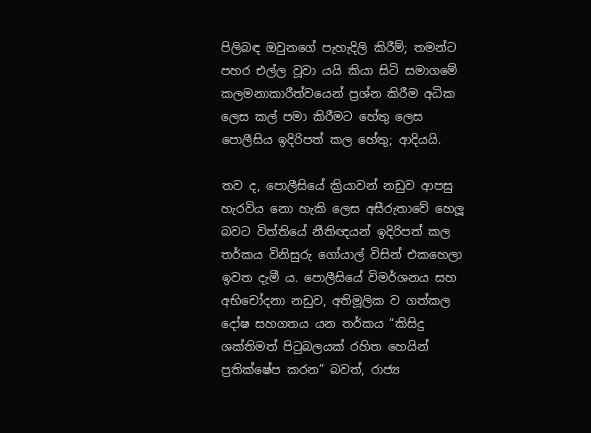පිලිබඳ ඔවුනගේ පැහැදිලි කිරීම්; තමන්ට පහර එල්ල වූවා යයි කියා සිටි සමාගමේ කලමනාකාරීත්වයෙන් ප්‍රශ්න කිරීම අධික ලෙස කල් පමා කිරීමට හේතු ලෙස පොලීසිය ඉදිරිපත් කල හේතු; ආදියයි.

තව ද, පොලීසියේ ක්‍රියාවන් නඩුව ආපසු හැරවිය නො හැකි ලෙස අසීරුතාවේ හෙලූ බවට විත්තියේ නීතිඥයන් ඉදිරිපත් කල තර්කය විනිසුරු ගෝයාල් විසින් එකහෙලා ඉවත දැමී ය. පොලීසියේ විමර්ශනය සහ අභිචෝදනා නඩුව, අතිමූලික ව ගත්කල දෝෂ සහගතය යන තර්කය “කිසිදු ශක්තිමත් පිටුබලයක් රහිත හෙයින් ප්‍රතික්ෂේප කරන” බවත්, රාජ්‍ය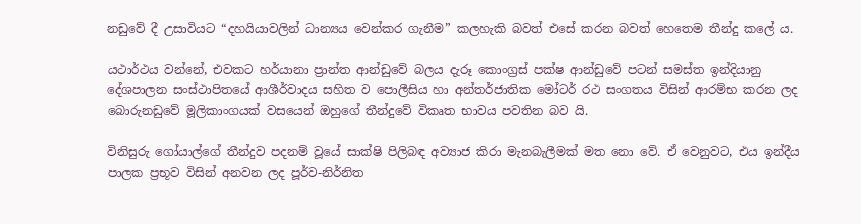නඩුවේ දී උසාවියට “දහයියාවලින් ධාන්‍යය වෙන්කර ගැනීම” කලහැකි බවත් එසේ කරන බවත් හෙතෙම තීන්දු කලේ ය.

යථාර්ථය වන්නේ, එවකට හර්යානා ප්‍රාන්ත ආන්ඩුවේ බලය දැරූ කොංග්‍රස් පක්ෂ ආන්ඩුවේ පටන් සමස්ත ඉන්දියානු දේශපාලන සංස්ථාපිතයේ ආශීර්වාදය සහිත ව පොලීසිය හා අන්තර්ජාතික මෝටර් රථ සංගතය විසින් ආරම්භ කරන ලද බොරුනඩුවේ මූලිකාංගයක් වසයෙන් ඔහුගේ තීන්දුවේ විකෘත භාවය පවතින බව යි.

විනිසුරු ගෝයාල්ගේ තීන්දුව පදනම් වූයේ සාක්ෂි පිලිබඳ අව්‍යාජ කිරා මැනබැලීමක් මත නො වේ. ඒ වෙනුවට, එය ඉන්දීය පාලක ප්‍රභූව විසින් අනවන ලද පූර්ව-නිර්නිත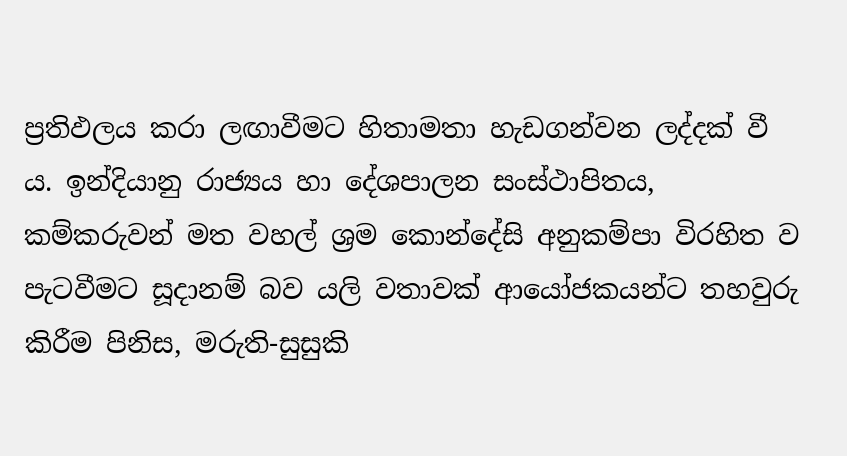ප්‍රතිඵලය කරා ලඟාවීමට හිතාමතා හැඩගන්වන ලද්දක් වී ය. ඉන්දියානු රාජ්‍යය හා දේශපාලන සංස්ථාපිතය, කම්කරුවන් මත වහල් ශ්‍රම කොන්දේසි අනුකම්පා විරහිත ව පැටවීමට සූදානම් බව යලි වතාවක් ආයෝජකයන්ට තහවුරු කිරීම පිනිස, මරුති-සුසුකි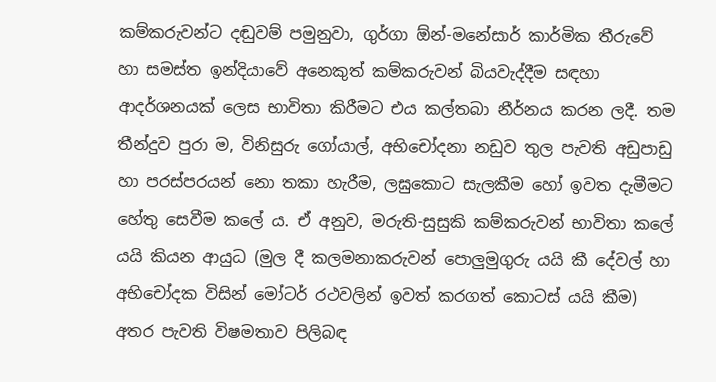කම්කරුවන්ට දඬුවම් පමුනුවා, ගුර්ගා ඕන්-මනේසාර් කාර්මික තීරුවේ හා සමස්ත ඉන්දියාවේ අනෙකුත් කම්කරුවන් බියවැද්දීම සඳහා ආදර්ශනයක් ලෙස භාවිතා කිරීමට එය කල්තබා නීර්නය කරන ලදී. තම තීන්දුව පුරා ම, විනිසුරු ගෝයාල්, අභිචෝදනා නඩුව තුල පැවති අඩුපාඩු හා පරස්පරයන් නො තකා හැරීම, ලඝුකොට සැලකීම හෝ ඉවත දැමීමට හේතු සෙවීම කලේ ය. ඒ අනුව, මරුති-සුසුකි කම්කරුවන් භාවිතා කලේ යයි කියන ආයුධ (මුල දී කලමනාකරුවන් පොලුමුගුරු යයි කී දේවල් හා අභිචෝදක විසින් මෝටර් රථවලින් ඉවත් කරගත් කොටස් යයි කීම) අතර පැවති විෂමතාව පිලිබඳ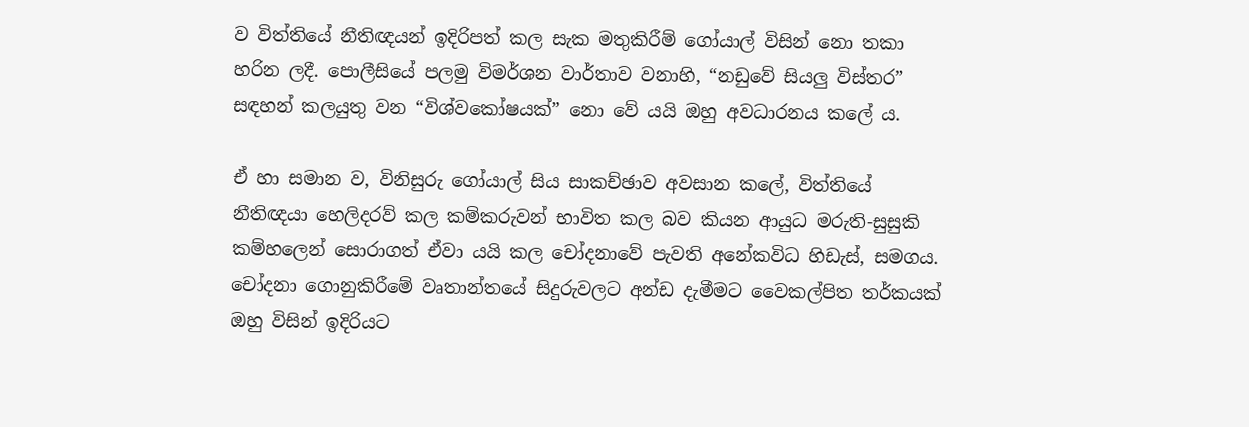ව විත්තියේ නීතිඥයන් ඉදිරිපත් කල සැක මතුකිරීම් ගෝයාල් විසින් නො තකා හරින ලදී. පොලීසියේ පලමු විමර්ශන වාර්තාව වනාහි, “නඩුවේ සියලු විස්තර” සඳහන් කලයුතු වන “විශ්වකෝෂයක්” නො වේ යයි ඔහු අවධාරනය කලේ ය.

ඒ හා සමාන ව, විනිසුරු ගෝයාල් සිය සාකච්ඡාව අවසාන කලේ, විත්තියේ නීතිඥයා හෙලිදරව් කල කම්කරුවන් භාවිත කල බව කියන ආයුධ මරුති-සුසුකි කම්හලෙන් සොරාගත් ඒවා යයි කල චෝදනාවේ පැවති අනේකවිධ හිඩැස්, සමගය. චෝදනා ගොනුකිරීමේ වෘතාන්තයේ සිදුරුවලට අන්ඩ දැමීමට වෛකල්පිත තර්කයක් ඔහු විසින් ඉදිරියට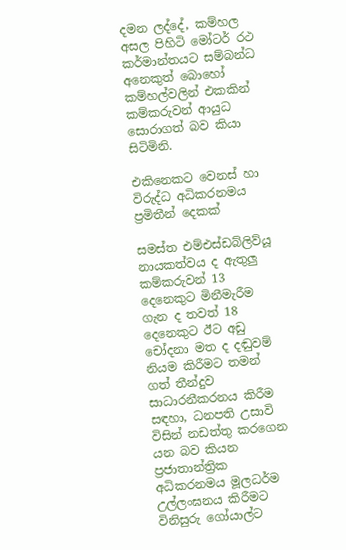දමන ලද්දේ, කම්හල අසල පිහිටි මෝටර් රථ කර්මාන්තයට සම්බන්ධ අනෙකුත් බොහෝ කම්හල්වලින් එකකින් කම්කරුවන් ආයුධ සොරාගත් බව කියා සිටිමිනි.

එකිනෙකට වෙනස් හා විරුද්ධ අධිකරනමය ප්‍රමිතීන් දෙකක්

සමස්ත එම්එස්ඩබ්ලිව්යූ නායකත්වය ද ඇතුලු කම්කරුවන් 13 දෙනෙකුට මිනීමැරීම ගැන ද තවත් 18 දෙනෙකුට ඊට අඩු චෝදනා මත ද දඬුවම් නියම කිරීමට තමන් ගත් තීන්දුව සාධාරනීකරනය කිරීම සඳහා, ධනපති උසාවි විසින් නඩත්තු කරගෙන යන බව කියන ප්‍රජාතාන්ත්‍රික අධිකරනමය මූලධර්ම උල්ලංඝනය කිරීමට විනිසුරු ගෝයාල්ට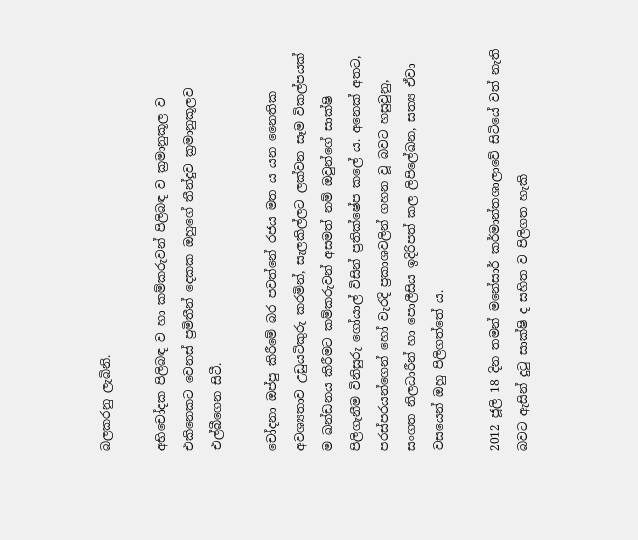බලකරනු ලැබිනි.

අභිචෝදක පිලිබඳ ව හා කම්කරුවන් පිලිබඳ ව ක්‍රමානුකූල ව එකිනෙකට වෙනස් ප්‍රමිතීන් දෙකක ඔහුගේ තීන්දුව ක්‍රමානුකූලව එල්බීගෙන සිටී.

චෝදනා ඔප්පු කිරීමේ බර පවත්නේ රජය මත ය යන නෛතික අවශ්‍යතාව උඩුයටිකුරු කරමින්, සැලකිල්ලට ලක්වන සෑම විකල්පයක් ම ඛන්ඩනය කිරීමට කම්කරුවන් අසමත් නම් ඔවුන්ගේ සාක්ෂි පිලිගැනීම විනිසුරු ගෝයාල් විසින් ප්‍රතික්ෂේප කලේ ය. අනෙක් අතට, පරස්පරයන්ගෙන් හෝ වැරදි ප්‍රකාශවලින් ගහන වූ බවට හසුවුනු, සංගත නිලධාරීන් හා පොලීසිය ඉදිරිපත් කල ලිපිලේඛන, සත්‍ය ඒවා වසයෙන් ඔහු පිලිගත්තේ ය.

2012 ජූලි 18 දින තමන් මනේසාර් කර්මාන්තශාලාවේ සිටියේ වත් නැති බවට ඇසින් දුටු සාක්ෂි ද සහිත ව පිලිගත හැකි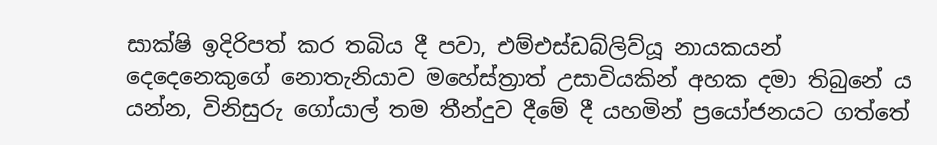සාක්ෂි ඉදිරිපත් කර තබිය දී පවා, එම්එස්ඩබ්ලිව්යූ නායකයන් දෙදෙනෙකුගේ නොතැනියාව මහේස්ත්‍රාත් උසාවියකින් අහක දමා තිබුනේ ය යන්න, විනිසුරු ගෝයාල් තම තීන්දුව දීමේ දී යහමින් ප්‍රයෝජනයට ගත්තේ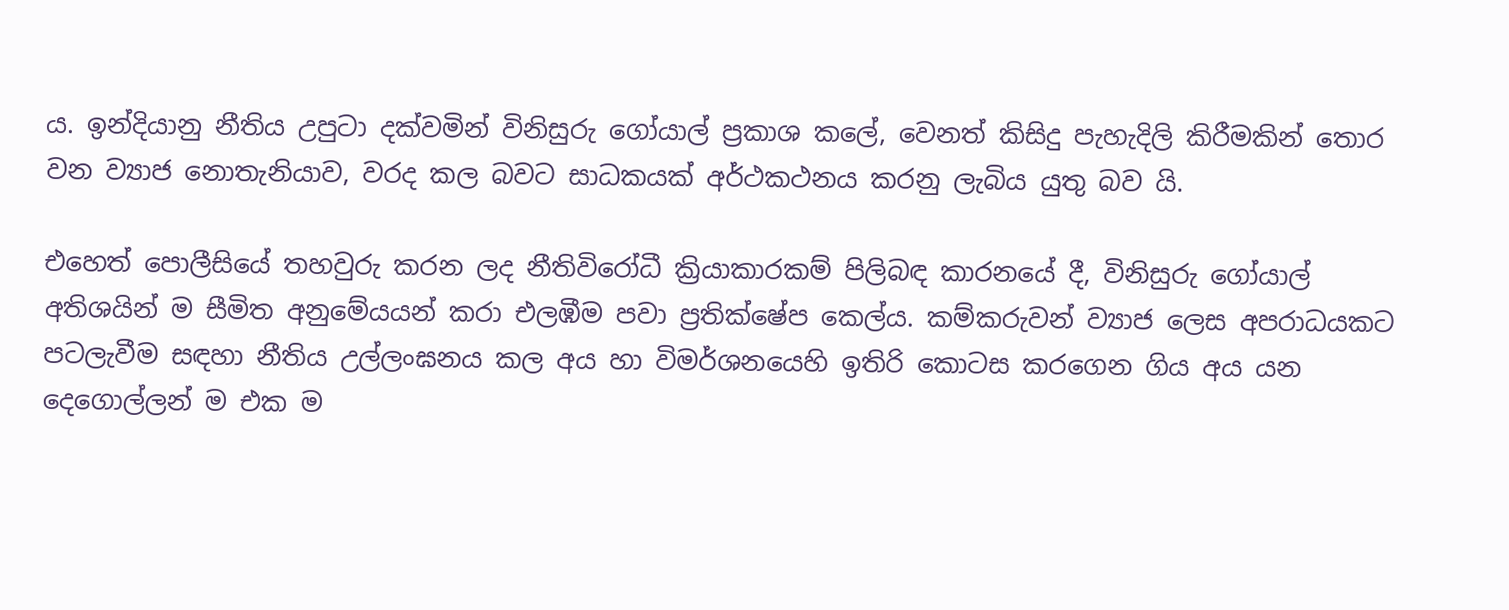ය. ඉන්දියානු නීතිය උපුටා දක්වමින් විනිසුරු ගෝයාල් ප්‍රකාශ කලේ, වෙනත් කිසිදු පැහැදිලි කිරීමකින් තොර වන ව්‍යාජ නොතැනියාව, වරද කල බවට සාධකයක් අර්ථකථනය කරනු ලැබිය යුතු බව යි.

එහෙත් පොලීසියේ තහවුරු කරන ලද නීතිවිරෝධී ක්‍රියාකාරකම් පිලිබඳ කාරනයේ දී, විනිසුරු ගෝයාල් අතිශයින් ම සීමිත අනුමේයයන් කරා එලඹීම පවා ප්‍රතික්ෂේප කෙල්ය. කම්කරුවන් ව්‍යාජ ලෙස අපරාධයකට පටලැවීම සඳහා නීතිය උල්ලංඝනය කල අය හා විමර්ශනයෙහි ඉතිරි කොටස කරගෙන ගිය අය යන දෙගොල්ලන් ම එක ම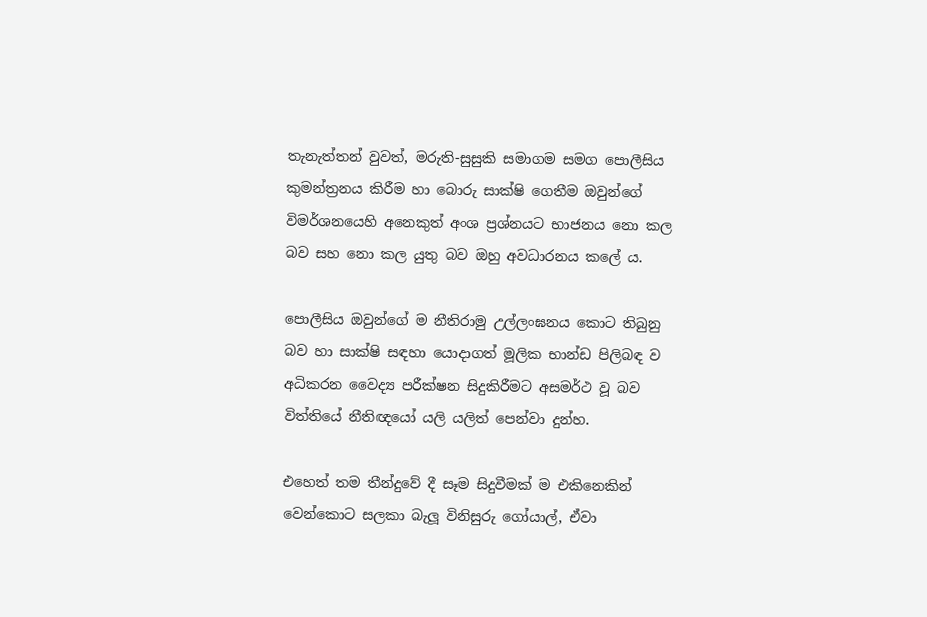තැනැත්තන් වුවත්, මරුති-සුසුකි සමාගම සමග පොලීසිය කුමන්ත්‍රනය කිරීම හා බොරු සාක්ෂි ගෙතීම ඔවුන්ගේ විමර්ශනයෙහි අනෙකුත් අංශ ප්‍රශ්නයට භාජනය නො කල බව සහ නො කල යුතු බව ඔහු අවධාරනය කලේ ය.

පොලීසිය ඔවුන්ගේ ම නීතිරාමු උල්ලංඝනය කොට තිබුනු බව හා සාක්ෂි සඳහා යොදාගත් මූලික භාන්ඩ පිලිබඳ ව අධිකරන වෛද්‍ය පරීක්ෂන සිදුකිරීමට අසමර්ථ වූ බව විත්තියේ නීතිඥයෝ යලි යලිත් පෙන්වා දුන්හ.

එහෙත් තම තීන්දුවේ දී සෑම සිදුවීමක් ම එකිනෙකින් වෙන්කොට සලකා බැලූ විනිසුරු ගෝයාල්, ඒවා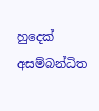හුදෙක් අසම්බන්ධිත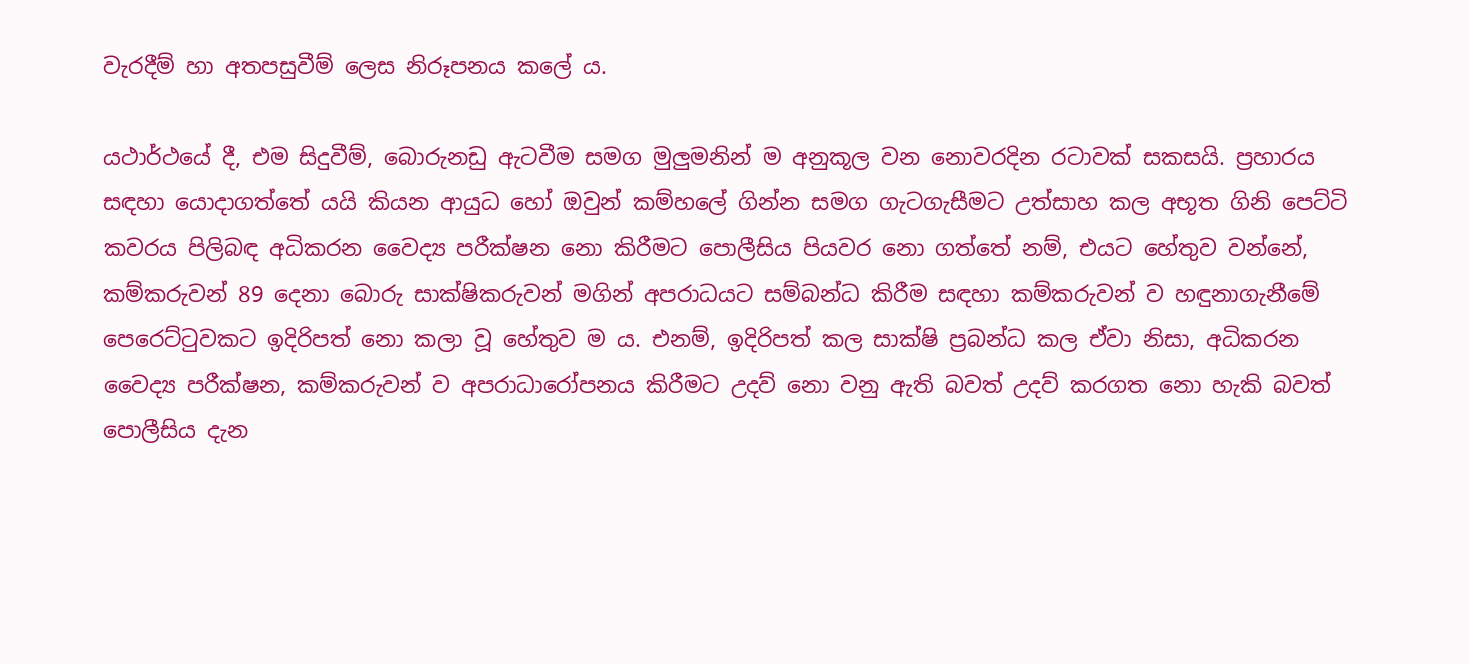වැරදීම් හා අතපසුවීම් ලෙස නිරූපනය කලේ ය.

යථාර්ථයේ දී, එම සිදුවීම්, බොරුනඩු ඇටවීම සමග මුලුමනින් ම අනුකූල වන නොවරදින රටාවක් සකසයි. ප්‍රහාරය සඳහා යොදාගත්තේ යයි කියන ආයුධ හෝ ඔවුන් කම්හලේ ගින්න සමග ගැටගැසීමට උත්සාහ කල අභූත ගිනි පෙට්ටි කවරය පිලිබඳ අධිකරන වෛද්‍ය පරීක්ෂන නො කිරීමට පොලීසිය පියවර නො ගත්තේ නම්, එයට හේතුව වන්නේ, කම්කරුවන් 89 දෙනා බොරු සාක්ෂිකරුවන් මගින් අපරාධයට සම්බන්ධ කිරීම සඳහා කම්කරුවන් ව හඳුනාගැනීමේ පෙරෙට්ටුවකට ඉදිරිපත් නො කලා වූ හේතුව ම ය. එනම්, ඉදිරිපත් කල සාක්ෂි ප්‍රබන්ධ කල ඒවා නිසා, අධිකරන වෛද්‍ය පරීක්ෂන, කම්කරුවන් ව අපරාධාරෝපනය කිරීමට උදව් නො වනු ඇති බවත් උදව් කරගත නො හැකි බවත් පොලීසිය දැන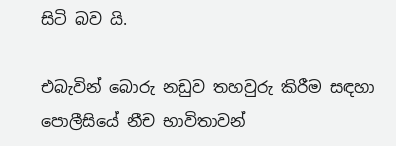සිටි බව යි.

එබැවින් බොරු නඩුව තහවුරු කිරීම සඳහා පොලීසියේ නීච භාවිතාවන්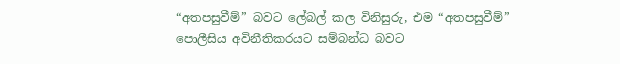“අතපසුවීම්” බවට ලේබල් කල විනිසුරු, එම “අතපසුවීම්” පොලීසිය අවිනීතිකරයට සම්බන්ධ බවට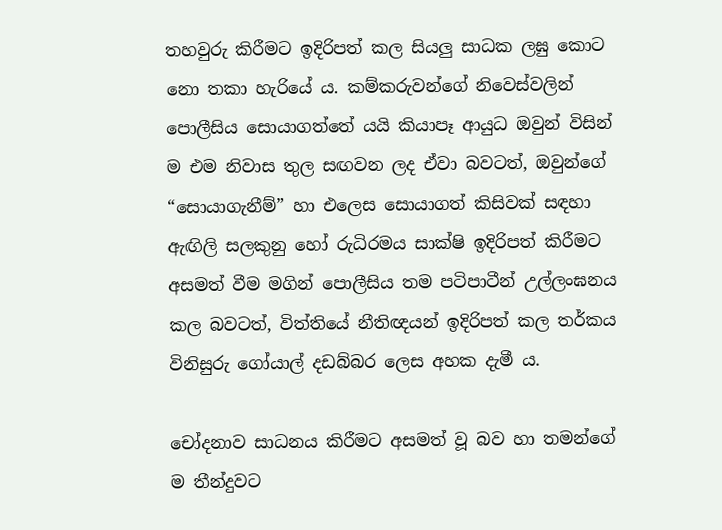තහවුරු කිරීමට ඉදිරිපත් කල සියලු සාධක ලඝු කොට නො තකා හැරියේ ය. කම්කරුවන්ගේ නිවෙස්වලින් පොලීසිය සොයාගත්තේ යයි කියාපෑ ආයුධ ඔවුන් විසින් ම එම නිවාස තුල සඟවන ලද ඒවා බවටත්, ඔවුන්ගේ “සොයාගැනීම්” හා එලෙස සොයාගත් කිසිවක් සඳහා ඇඟිලි සලකුනු හෝ රුධිරමය සාක්ෂි ඉදිරිපත් කිරීමට අසමත් වීම මගින් පොලීසිය තම පටිපාටීන් උල්ලංඝනය කල බවටත්, විත්තියේ නීතිඥයන් ඉදිරිපත් කල තර්කය විනිසුරු ගෝයාල් දඩබ්බර ලෙස අහක දැමී ය.

චෝදනාව සාධනය කිරීමට අසමත් වූ බව හා තමන්ගේ ම තීන්දුවට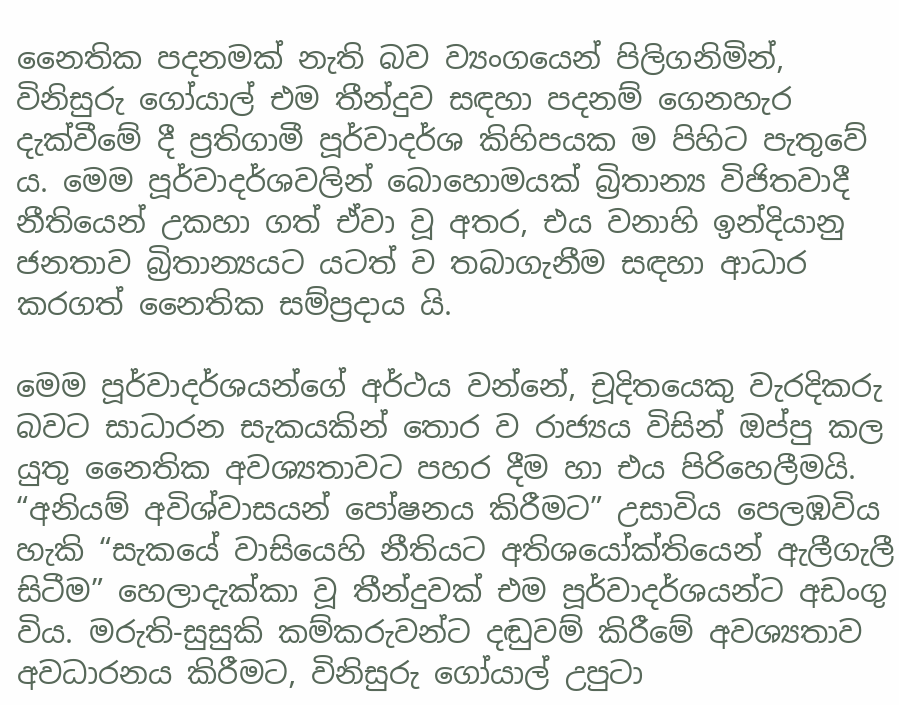නෛතික පදනමක් නැති බව ව්‍යංගයෙන් පිලිගනිමින්, විනිසුරු ගෝයාල් එම තීන්දුව සඳහා පදනම් ගෙනහැර දැක්වීමේ දී ප්‍රතිගාමී පූර්වාදර්ශ කිහිපයක ම පිහිට පැතුවේ ය. මෙම පූර්වාදර්ශවලින් බොහොමයක් බ්‍රිතාන්‍ය විජිතවාදී නීතියෙන් උකහා ගත් ඒවා වූ අතර, එය වනාහි ඉන්දියානු ජනතාව බ්‍රිතාන්‍යයට යටත් ව තබාගැනීම සඳහා ආධාර කරගත් නෛතික සම්ප්‍රදාය යි.

මෙම පූර්වාදර්ශයන්ගේ අර්ථය වන්නේ, චූදිතයෙකු වැරදිකරු බවට සාධාරන සැකයකින් තොර ව රාජ්‍යය විසින් ඔප්පු කල යුතු නෛතික අවශ්‍යතාවට පහර දීම හා එය පිරිහෙලීමයි. “අනියම් අවිශ්වාසයන් පෝෂනය කිරීමට” උසාවිය පෙලඹවිය හැකි “සැකයේ වාසියෙහි නීතියට අතිශයෝක්තියෙන් ඇලීගැලී සිටීම” හෙලාදැක්කා වූ තීන්දුවක් එම පූර්වාදර්ශයන්ට අඩංගු විය. මරුති-සුසුකි කම්කරුවන්ට දඬුවම් කිරීමේ අවශ්‍යතාව අවධාරනය කිරීමට, විනිසුරු ගෝයාල් උපුටා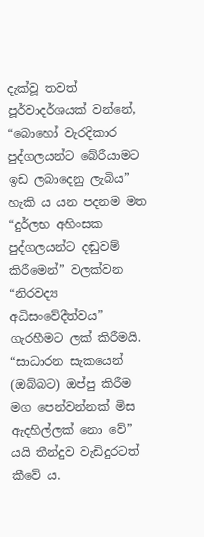දැක්වූ තවත් පූර්වාදර්ශයක් වන්නේ, “බොහෝ වැරදිකාර පුද්ගලයන්ට බේරීයාමට ඉඩ ලබාදෙනු ලැබිය” හැකි ය යන පදනම මත “දුර්ලභ අහිංසක පුද්ගලයන්ට දඬුවම් කිරීමෙන්” වලක්වන “නිරවද්‍ය අධිසංවේදීත්වය” ගැරහීමට ලක් කිරීමයි. “සාධාරන සැකයෙන් (ඔබ්බට) ඔප්පු කිරීම මග පෙන්වන්නක් මිස ඇදහිල්ලක් නො වේ” යයි තීන්දුව වැඩිදුරටත් කීවේ ය.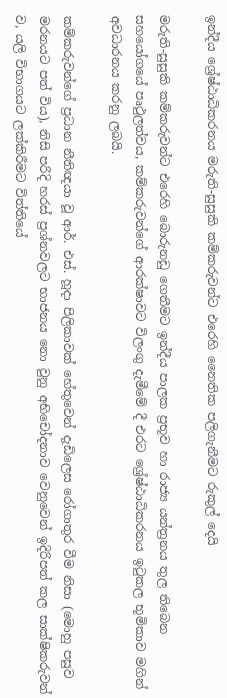ඉන්දීය ශ්‍රේෂ්ඨාධිකරනය මරුති-සුසුකි කම්කරුවන්ට එරෙහි නෛතික පලිගැනීමට රුකුල් දෙයි

මරුති-සුසුකි කම්කරුවන්ට එරෙහි බොරුනඩු ගෙතීමට ඉන්දීය පාලක ප්‍රභූව හා රාජ්‍ය යන්ත්‍රනය තුල තිබෙන සහයෝගයේ පෘථුලත්වය, කම්කරුවන්ගේ ආරක්ෂාවට විලංගු දැමීමේ දී එරට ශ්‍රේෂ්ඨාධිකරනය ඉටුකල භූමිකාව මගින් අවධාරනය කරනු ලබයි.

කම්කරුවන්ගේ ප්‍රධාන නීතිඥයා වූ ආර්. එස්. හූදා පිලිකාවක් හේතුවෙන් දැඩිලෙස රෝගාතුර වීම නිසා (මොහු පසුව මරනයට පත් විය), නිසි පරිදි හරස් ප්‍රශ්නවලට භාජනය නො වුනු අභිචෝදනාව වෙනුවෙන් ඉදිරිපත් කල සාක්ෂිකරුවන් ව, යලි විභාගයට ලක්කිරීමට විත්තියේ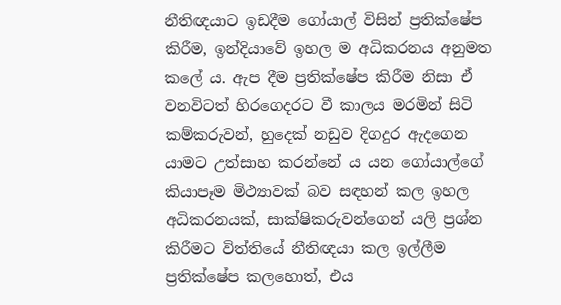නීතිඥයාට ඉඩදීම ගෝයාල් විසින් ප්‍රතික්ෂේප කිරීම, ඉන්දියාවේ ඉහල ම අධිකරනය අනුමත කලේ ය. ඇප දීම ප්‍රතික්ෂේප කිරීම නිසා ඒ වනවිටත් හිරගෙදරට වී කාලය මරමින් සිටි කම්කරුවන්, හුදෙක් නඩුව දිගදුර ඇදගෙන යාමට උත්සාහ කරන්නේ ය යන ගෝයාල්ගේ කියාපෑම මිථ්‍යාවක් බව සඳහන් කල ඉහල අධිකරනයක්, සාක්ෂිකරුවන්ගෙන් යලි ප්‍රශ්න කිරීමට විත්තියේ නීතිඥයා කල ඉල්ලීම ප්‍රතික්ෂේප කලහොත්, එය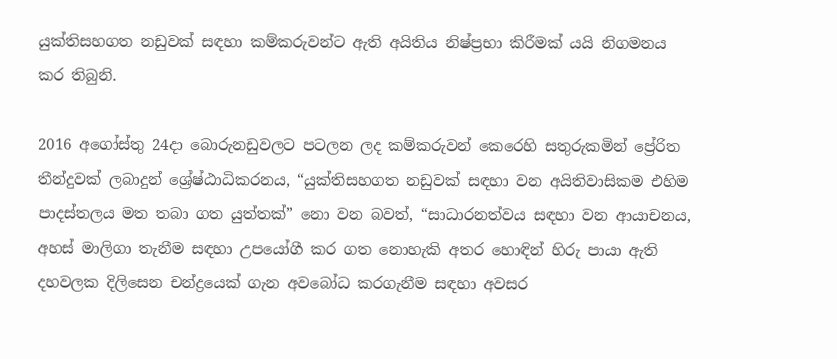යුක්තිසහගත නඩුවක් සඳහා කම්කරුවන්ට ඇති අයිතිය නිෂ්ප්‍රභා කිරීමක් යයි නිගමනය කර තිබුනි.

2016 අගෝස්තු 24දා බොරුනඩුවලට පටලන ලද කම්කරුවන් කෙරෙහි සතුරුකමින් ප්‍රේරිත තීන්දුවක් ලබාදුන් ශ්‍රේෂ්ඨාධිකරනය, “යුක්තිසහගත නඩුවක් සඳහා වන අයිතිවාසිකම එහිම පාදස්තලය මත තබා ගත යුත්තක්” නො වන බවත්, “සාධාරනත්වය සඳහා වන ආයාචනය, අහස් මාලිගා තැනීම සඳහා උපයෝගී කර ගත නොහැකි අතර හොඳින් හිරු පායා ඇති දහවලක දිලිසෙන චන්ද්‍රයෙක් ගැන අවබෝධ කරගැනීම සඳහා අවසර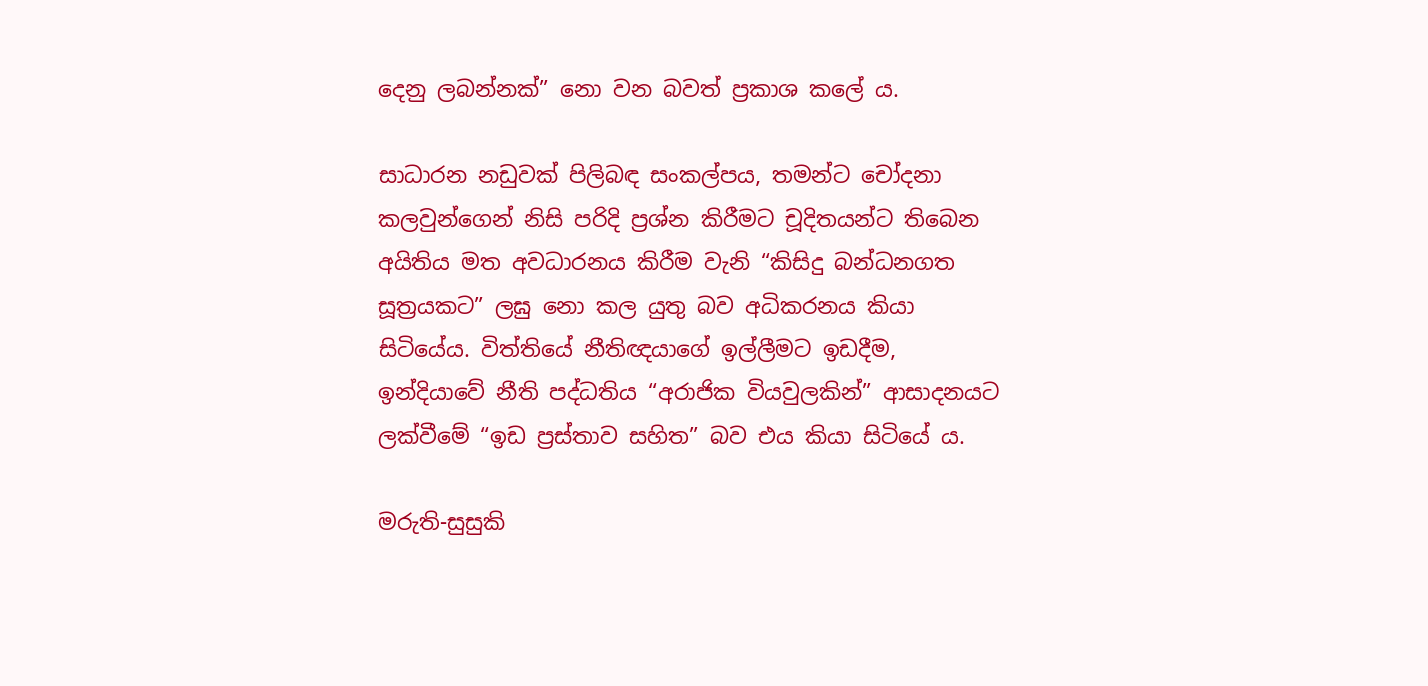දෙනු ලබන්නක්” නො වන බවත් ප්‍රකාශ කලේ ය.

සාධාරන නඩුවක් පිලිබඳ සංකල්පය, තමන්ට චෝදනා කලවුන්ගෙන් නිසි පරිදි ප්‍රශ්න කිරීමට චූදිතයන්ට තිබෙන අයිතිය මත අවධාරනය කිරීම වැනි “කිසිදු බන්ධනගත සූත්‍රයකට” ලඝු නො කල යුතු බව අධිකරනය කියා සිටියේය. විත්තියේ නීතිඥයාගේ ඉල්ලීමට ඉඩදීම, ඉන්දියාවේ නීති පද්ධතිය “අරාජික වියවුලකින්” ආසාදනයට ලක්වීමේ “ඉඩ ප්‍රස්තාව සහිත” බව එය කියා සිටියේ ය.

මරුති-සුසුකි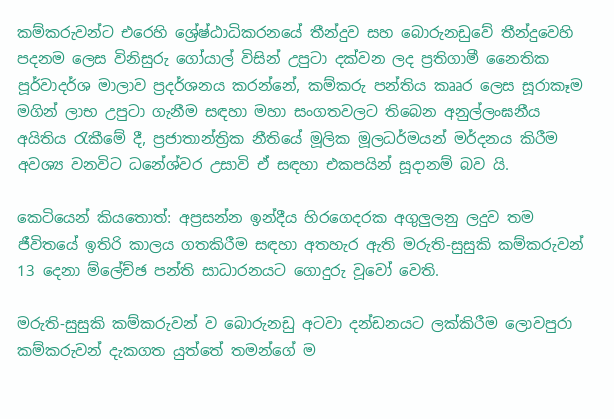කම්කරුවන්ට එරෙහි ශ්‍රේෂ්ඨාධිකරනයේ තීන්දුව සහ බොරුනඩුවේ තීන්දුවෙහි පදනම ලෙස විනිසුරු ගෝයාල් විසින් උපුටා දක්වන ලද ප්‍රතිගාමී නෛතික පූර්වාදර්ශ මාලාව ප්‍රදර්ශනය කරන්නේ, කම්කරු පන්තිය කෲර ලෙස සූරාකෑම මගින් ලාභ උපුටා ගැනීම සඳහා මහා සංගතවලට තිබෙන අනුල්ලංඝනීය අයිතිය රැකීමේ දී, ප්‍රජාතාන්ත්‍රික නීතියේ මූලික මූලධර්මයන් මර්දනය කිරීම අවශ්‍ය වනවිට ධනේශ්වර උසාවි ඒ සඳහා එකපයින් සූදානම් බව යි.

කෙටියෙන් කියතොත්: අප්‍රසන්න ඉන්දීය හිරගෙදරක අගුලුලනු ලදුව තම ජීවිතයේ ඉතිරි කාලය ගතකිරීම සඳහා අතහැර ඇති මරුති-සුසුකි කම්කරුවන් 13 දෙනා ම්ලේච්ඡ පන්ති සාධාරනයට ගොදුරු වූවෝ වෙති.

මරුති-සුසුකි කම්කරුවන් ව බොරුනඩු අටවා දන්ඩනයට ලක්කිරීම ලොවපුරා කම්කරුවන් දැකගත යුත්තේ තමන්ගේ ම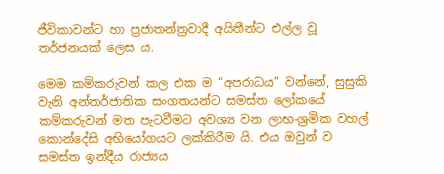ජීවිකාවන්ට හා ප්‍රජාතන්ත්‍රවාදී අයිතීන්ට එල්ල වූ තර්ජනයක් ලෙස ය.

මෙම කම්කරුවන් කල එක ම “අපරාධය” වන්නේ, සුසුකි වැනි අන්තර්ජාතික සංගතයන්ට සමස්ත ලෝකයේ කම්කරුවන් මත පැටවීමට අවශ්‍ය වන ලාභ-ශ්‍රමික වහල් කොන්දේසි අභියෝගයට ලක්කිරීම යි. එය ඔවුන් ව සමස්ත ඉන්දීය රාජ්‍යය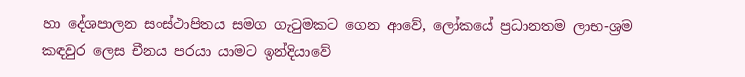හා දේශපාලන සංස්ථාපිතය සමග ගැටුමකට ගෙන ආවේ, ලෝකයේ ප්‍රධානතම ලාභ-ශ්‍රම කඳවුර ලෙස චීනය පරයා යාමට ඉන්දියාවේ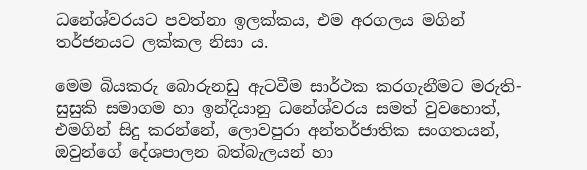ධනේශ්වරයට පවත්නා ඉලක්කය, එම අරගලය මගින් තර්ජනයට ලක්කල නිසා ය.

මෙම බියකරු බොරුනඩු ඇටවීම සාර්ථක කරගැනීමට මරුති-සුසුකි සමාගම හා ඉන්දියානු ධනේශ්වරය සමත් වුවහොත්, එමගින් සිදු කරන්නේ, ලොවපුරා අන්තර්ජාතික සංගතයන්, ඔවුන්ගේ දේශපාලන බත්බැලයන් හා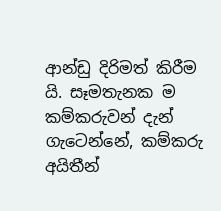ආන්ඩු දිරිමත් කිරීම යි. සෑමතැනක ම කම්කරුවන් දැන් ගැටෙන්නේ, කම්කරු අයිතීන්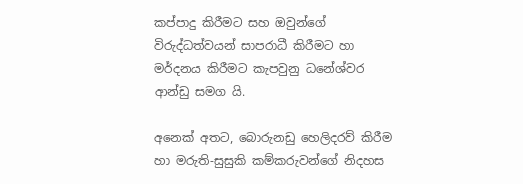කප්පාදු කිරීමට සහ ඔවුන්ගේ විරුද්ධත්වයන් සාපරාධී කිරීමට හා මර්දනය කිරීමට කැපවුනු ධනේශ්වර ආන්ඩු සමග යි.

අනෙක් අතට, බොරුනඩු හෙලිදරව් කිරීම හා මරුති-සුසුකි කම්කරුවන්ගේ නිදහස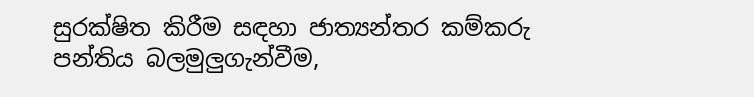සුරක්ෂිත කිරීම සඳහා ජාත්‍යන්තර කම්කරු පන්තිය බලමුලුගැන්වීම,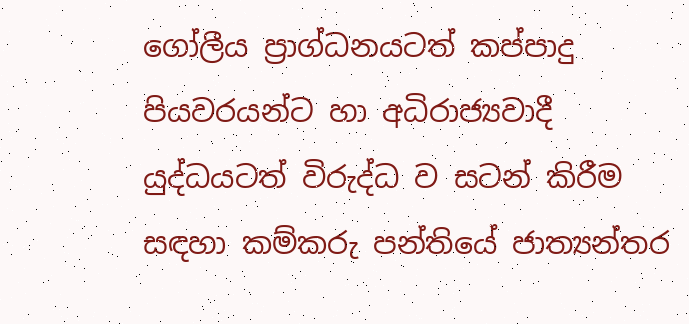ගෝලීය ප්‍රාග්ධනයටත් කප්පාදු පියවරයන්ට හා අධිරාජ්‍යවාදී යුද්ධයටත් විරුද්ධ ව සටන් කිරීම සඳහා කම්කරු පන්තියේ ජාත්‍යන්තර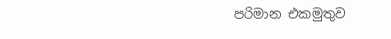පරිමාන එකමුතුව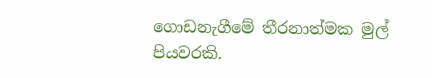ගොඩනැගීමේ තීරනාත්මක මුල් පියවරකි.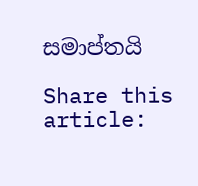සමාප්තයි

Share this article: